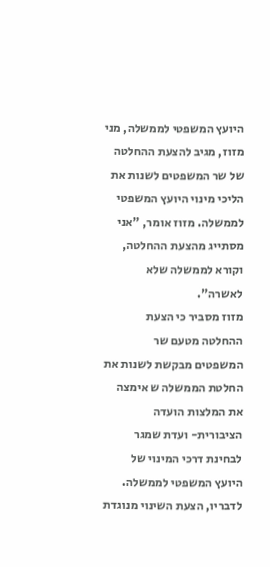היועץ המשפטי לממשלה, מני מזוז, מגיב להצעת ההחלטה של שר המשפטים לשנות את הליכי מינוי היועץ המשפטי לממשלה. מזוז אומר, "אני מסתייג מהצעת ההחלטה, וקורא לממשלה שלא לאשרה".
מזוז מסביר כי הצעת ההחלטה מטעם שר המשפטים מבקשת לשנות את החלטת הממשלה ש אימצה את המלצות הועדה הציבורית- ועדת שמגר לבחינת דרכי המינוי של היועץ המשפטי לממשלה.
לדבריו, הצעת השינוי מנוגדת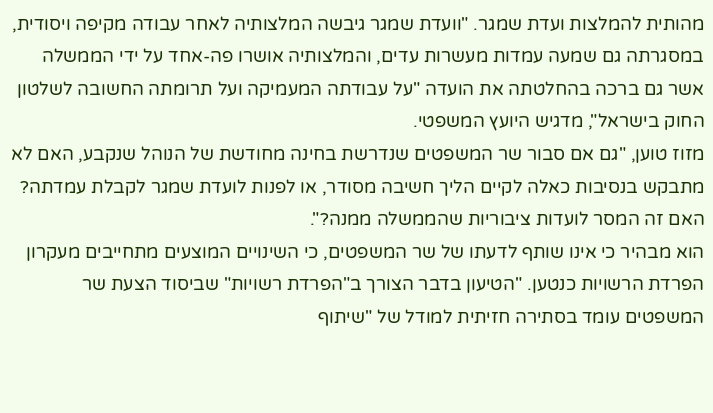מהותית להמלצות ועדת שמגר. "וועדת שמגר גיבשה המלצותיה לאחר עבודה מקיפה ויסודית, במסגרתה גם שמעה עמדות מעשרות עדים, והמלצותיה אושרו פה-אחד על ידי הממשלה אשר גם ברכה בהחלטתה את הועדה "על עבודתה המעמיקה ועל תרומתה החשובה לשלטון החוק בישראל", מדגיש היועץ המשפטי.
מזוז טוען, "גם אם סבור שר המשפטים שנדרשת בחינה מחודשת של הנוהל שנקבע, האם לא מתבקש בנסיבות כאלה לקיים הליך חשיבה מסודר, או לפנות לועדת שמגר לקבלת עמדתה? האם זה המסר לועדות ציבוריות שהממשלה ממנה?".
הוא מבהיר כי אינו שותף לדעתו של שר המשפטים, כי השינויים המוצעים מתחייבים מעקרון הפרדת הרשויות כנטען. "הטיעון בדבר הצורך ב"הפרדת רשויות" שביסוד הצעת שר המשפטים עומד בסתירה חזיתית למודל של "שיתוף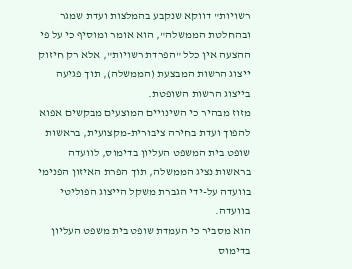רשויות" דווקא שנקבע בהמלצות ועדת שמגר ובהחלטת הממשלה", הוא אומר ומוסיף כי על פי ההצעה אין כלל "הפרדת רשויות", אלא רק חיזוק ייצוג הרשות המבצעת (הממשלה), תוך פגיעה בייצוג הרשות השופטת.
מזוז מבהיר כי השינויים המוצעים מבקשים אפוא להפוך ועדת בחירה ציבורית-מקצועית, בראשות שופט בית המשפט העליון בדימוס, לוועדה בראשות נציג הממשלה, תוך הפרת האיזון הפנימי בוועדה על-ידי הגברת משקל הייצוג הפוליטי בוועדה.
הוא מסביר כי העמדת שופט בית משפט העליון בדימוס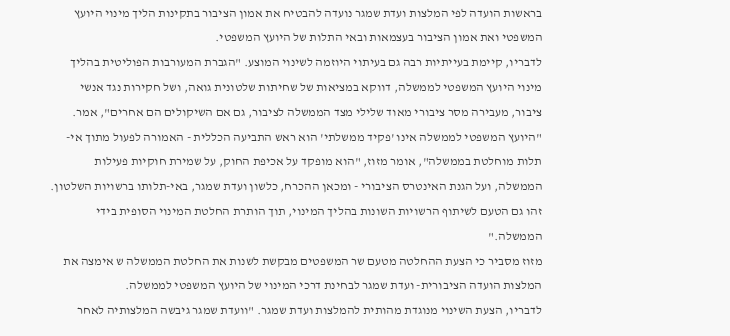בראשות הועדה לפי המלצות ועדת שמגר נועדה להבטיח את אמון הציבור בתקינות הליך מינוי היועץ המשפטי ואת אמון הציבור בעצמאות ובאי התלות של היועץ המשפטי.
לדבריו, קיימת בעייתיות רבה גם בעיתוי היוזמה לשינוי המוצע. "הגברת המעורבות הפוליטית בהליך מינוי היועץ המשפטי לממשלה, דווקא במציאות של שחיתות שלטונית גואה, ושל חקירות נגד אנשי ציבור, מעבירה מסר ציבורי מאוד שלילי מצד הממשלה לציבור, גם אם השיקולים הם אחרים", אמר.
"היועץ המשפטי לממשלה אינו 'פקיד ממשלתי' הוא ראש התביעה הכללית - האמורה לפעול מתוך אי-תלות מוחלטת בממשלה", אומר מזוז, "הוא מופקד על אכיפת החוק, על שמירת חוקיות פעילות הממשלה, ועל הגנת האינטרס הציבורי - ומכאן ההכרח, כלשון ועדת שמגר, באי-תלותו ברשויות השלטון. זהו גם הטעם לשיתוף הרשויות השונות בהליך המינוי, תוך הותרת החלטת המינוי הסופית בידי הממשלה."
מזוז מסביר כי הצעת ההחלטה מטעם שר המשפטים מבקשת לשנות את החלטת הממשלה ש אימצה את המלצות הועדה הציבורית- ועדת שמגר לבחינת דרכי המינוי של היועץ המשפטי לממשלה.
לדבריו, הצעת השינוי מנוגדת מהותית להמלצות ועדת שמגר. "וועדת שמגר גיבשה המלצותיה לאחר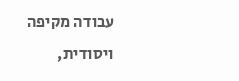עבודה מקיפה ויסודית,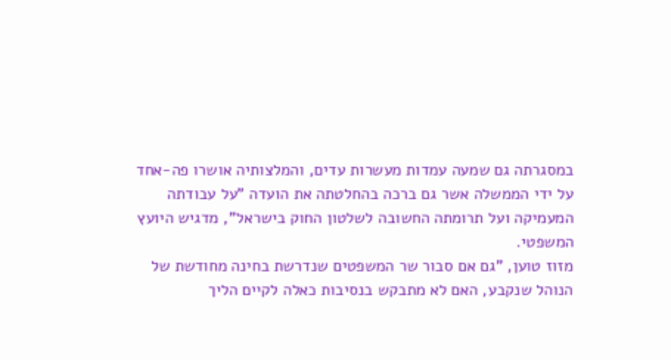במסגרתה גם שמעה עמדות מעשרות עדים, והמלצותיה אושרו פה-אחד על ידי הממשלה אשר גם ברכה בהחלטתה את הועדה "על עבודתה המעמיקה ועל תרומתה החשובה לשלטון החוק בישראל", מדגיש היועץ המשפטי.
מזוז טוען, "גם אם סבור שר המשפטים שנדרשת בחינה מחודשת של הנוהל שנקבע, האם לא מתבקש בנסיבות כאלה לקיים הליך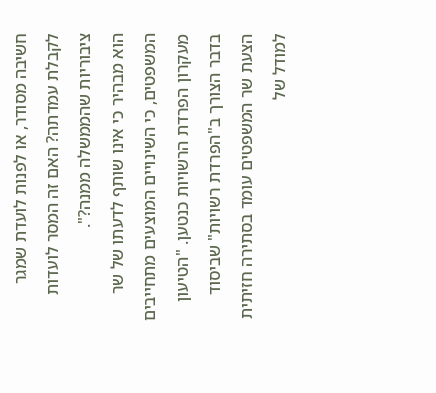חשיבה מסודר, או לפנות לועדת שמגר לקבלת עמדתה? האם זה המסר לועדות ציבוריות שהממשלה ממנה?".
הוא מבהיר כי אינו שותף לדעתו של שר המשפטים, כי השינויים המוצעים מתחייבים מעקרון הפרדת הרשויות כנטען. "הטיעון בדבר הצורך ב"הפרדת רשויות" שביסוד הצעת שר המשפטים עומד בסתירה חזיתית למודל של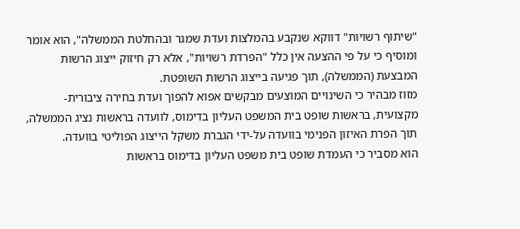"שיתוף רשויות" דווקא שנקבע בהמלצות ועדת שמגר ובהחלטת הממשלה", הוא אומר ומוסיף כי על פי ההצעה אין כלל "הפרדת רשויות", אלא רק חיזוק ייצוג הרשות המבצעת (הממשלה), תוך פגיעה בייצוג הרשות השופטת.
מזוז מבהיר כי השינויים המוצעים מבקשים אפוא להפוך ועדת בחירה ציבורית-מקצועית, בראשות שופט בית המשפט העליון בדימוס, לוועדה בראשות נציג הממשלה, תוך הפרת האיזון הפנימי בוועדה על-ידי הגברת משקל הייצוג הפוליטי בוועדה.
הוא מסביר כי העמדת שופט בית משפט העליון בדימוס בראשות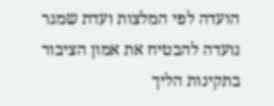הועדה לפי המלצות ועדת שמגר נועדה להבטיח את אמון הציבור בתקינות הליך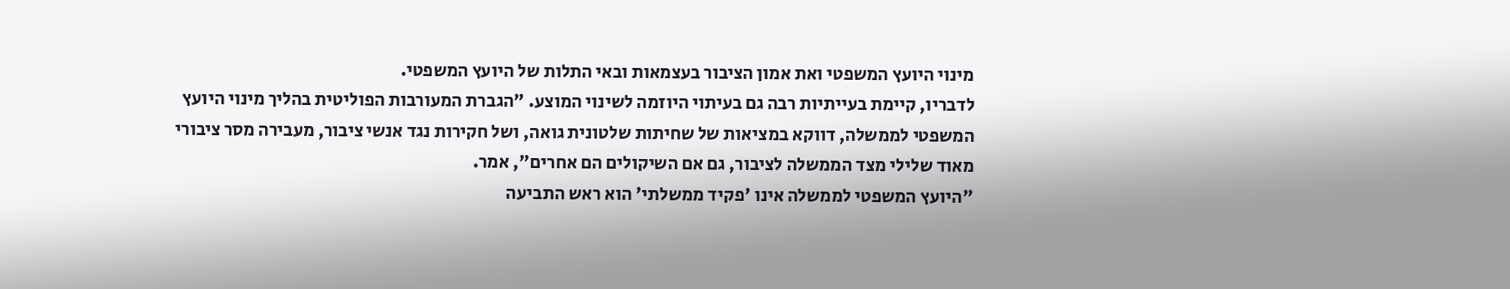מינוי היועץ המשפטי ואת אמון הציבור בעצמאות ובאי התלות של היועץ המשפטי.
לדבריו, קיימת בעייתיות רבה גם בעיתוי היוזמה לשינוי המוצע. "הגברת המעורבות הפוליטית בהליך מינוי היועץ המשפטי לממשלה, דווקא במציאות של שחיתות שלטונית גואה, ושל חקירות נגד אנשי ציבור, מעבירה מסר ציבורי מאוד שלילי מצד הממשלה לציבור, גם אם השיקולים הם אחרים", אמר.
"היועץ המשפטי לממשלה אינו 'פקיד ממשלתי' הוא ראש התביעה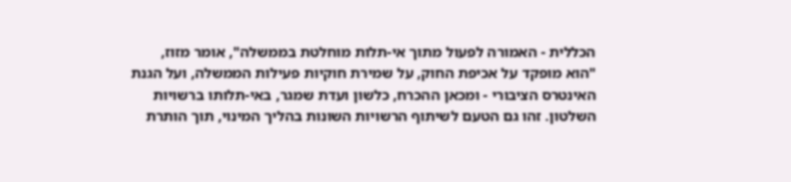הכללית - האמורה לפעול מתוך אי-תלות מוחלטת בממשלה", אומר מזוז, "הוא מופקד על אכיפת החוק, על שמירת חוקיות פעילות הממשלה, ועל הגנת האינטרס הציבורי - ומכאן ההכרח, כלשון ועדת שמגר, באי-תלותו ברשויות השלטון. זהו גם הטעם לשיתוף הרשויות השונות בהליך המינוי, תוך הותרת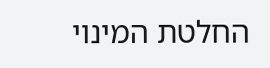החלטת המינוי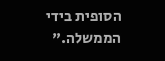הסופית בידי הממשלה."